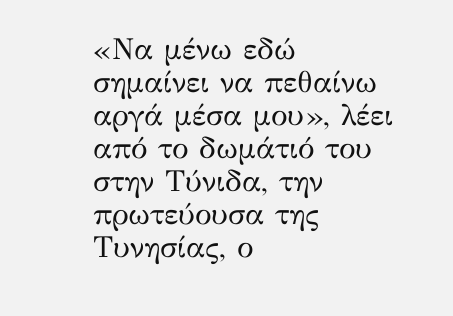«Να μένω εδώ σημαίνει να πεθαίνω αργά μέσα μου», λέει από το δωμάτιό του στην Τύνιδα, την πρωτεύουσα της Τυνησίας, ο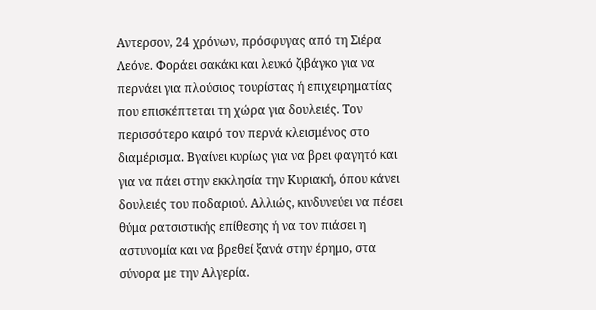Αντερσον, 24 χρόνων, πρόσφυγας από τη Σιέρα Λεόνε. Φοράει σακάκι και λευκό ζιβάγκο για να περνάει για πλούσιος τουρίστας ή επιχειρηματίας που επισκέπτεται τη χώρα για δουλειές. Τον περισσότερο καιρό τον περνά κλεισμένος στο διαμέρισμα. Βγαίνει κυρίως για να βρει φαγητό και για να πάει στην εκκλησία την Κυριακή, όπου κάνει δουλειές του ποδαριού. Αλλιώς, κινδυνεύει να πέσει θύμα ρατσιστικής επίθεσης ή να τον πιάσει η αστυνομία και να βρεθεί ξανά στην έρημο, στα σύνορα με την Αλγερία.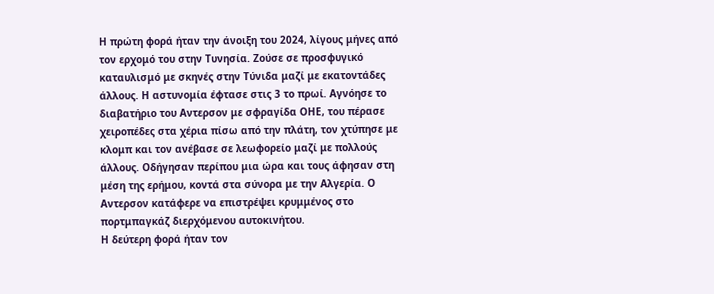Η πρώτη φορά ήταν την άνοιξη του 2024, λίγους μήνες από τον ερχομό του στην Τυνησία. Ζούσε σε προσφυγικό καταυλισμό με σκηνές στην Τύνιδα μαζί με εκατοντάδες άλλους. Η αστυνομία έφτασε στις 3 το πρωί. Αγνόησε το διαβατήριο του Αντερσον με σφραγίδα ΟΗΕ, του πέρασε χειροπέδες στα χέρια πίσω από την πλάτη, τον χτύπησε με κλομπ και τον ανέβασε σε λεωφορείο μαζί με πολλούς άλλους. Οδήγησαν περίπου μια ώρα και τους άφησαν στη μέση της ερήμου, κοντά στα σύνορα με την Αλγερία. Ο Αντερσον κατάφερε να επιστρέψει κρυμμένος στο πορτμπαγκάζ διερχόμενου αυτοκινήτου.
Η δεύτερη φορά ήταν τον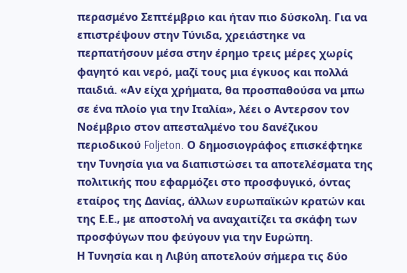περασμένο Σεπτέμβριο και ήταν πιο δύσκολη. Για να επιστρέψουν στην Τύνιδα, χρειάστηκε να περπατήσουν μέσα στην έρημο τρεις μέρες χωρίς φαγητό και νερό, μαζί τους μια έγκυος και πολλά παιδιά. «Αν είχα χρήματα, θα προσπαθούσα να μπω σε ένα πλοίο για την Ιταλία», λέει ο Αντερσον τον Νοέμβριο στον απεσταλμένο του δανέζικου περιοδικού Foljeton. Ο δημοσιογράφος επισκέφτηκε την Τυνησία για να διαπιστώσει τα αποτελέσματα της πολιτικής που εφαρμόζει στο προσφυγικό, όντας εταίρος της Δανίας, άλλων ευρωπαϊκών κρατών και της Ε.Ε., με αποστολή να αναχαιτίζει τα σκάφη των προσφύγων που φεύγουν για την Ευρώπη.
Η Τυνησία και η Λιβύη αποτελούν σήμερα τις δύο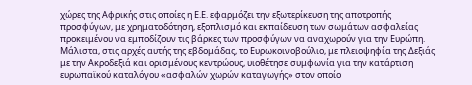χώρες της Αφρικής στις οποίες η Ε.Ε. εφαρμόζει την εξωτερίκευση της αποτροπής προσφύγων, με χρηματοδότηση, εξοπλισμό και εκπαίδευση των σωμάτων ασφαλείας προκειμένου να εμποδίζουν τις βάρκες των προσφύγων να αναχωρούν για την Ευρώπη. Μάλιστα, στις αρχές αυτής της εβδομάδας, το Ευρωκοινοβούλιο, με πλειοψηφία της Δεξιάς με την Ακροδεξιά και ορισμένους κεντρώους, υιοθέτησε συμφωνία για την κατάρτιση ευρωπαϊκού καταλόγου «ασφαλών χωρών καταγωγής» στον οποίο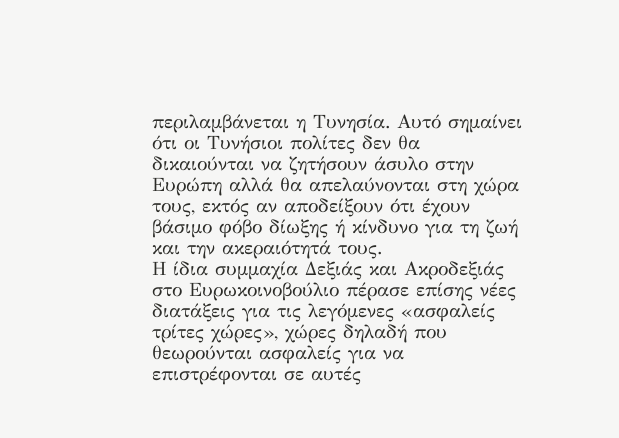περιλαμβάνεται η Τυνησία. Αυτό σημαίνει ότι οι Τυνήσιοι πολίτες δεν θα δικαιούνται να ζητήσουν άσυλο στην Ευρώπη αλλά θα απελαύνονται στη χώρα τους, εκτός αν αποδείξουν ότι έχουν βάσιμο φόβο δίωξης ή κίνδυνο για τη ζωή και την ακεραιότητά τους.
Η ίδια συμμαχία Δεξιάς και Ακροδεξιάς στο Ευρωκοινοβούλιο πέρασε επίσης νέες διατάξεις για τις λεγόμενες «ασφαλείς τρίτες χώρες», χώρες δηλαδή που θεωρούνται ασφαλείς για να επιστρέφονται σε αυτές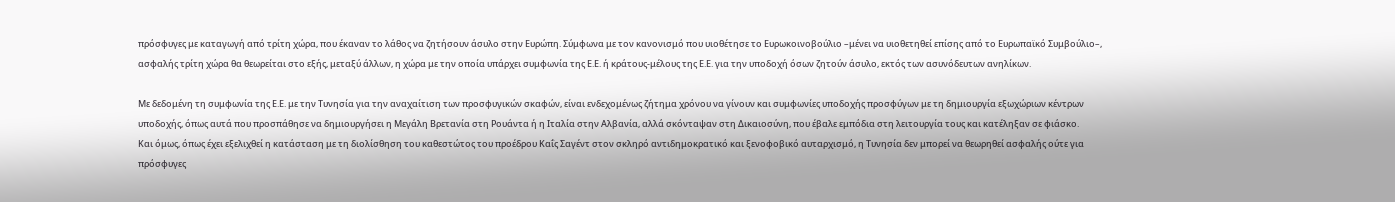πρόσφυγες με καταγωγή από τρίτη χώρα, που έκαναν το λάθος να ζητήσουν άσυλο στην Ευρώπη. Σύμφωνα με τον κανονισμό που υιοθέτησε το Ευρωκοινοβούλιο –μένει να υιοθετηθεί επίσης από το Ευρωπαϊκό Συμβούλιο–, ασφαλής τρίτη χώρα θα θεωρείται στο εξής, μεταξύ άλλων, η χώρα με την οποία υπάρχει συμφωνία της Ε.Ε. ή κράτους-μέλους της Ε.Ε. για την υποδοχή όσων ζητούν άσυλο, εκτός των ασυνόδευτων ανηλίκων.

Με δεδομένη τη συμφωνία της Ε.Ε. με την Τυνησία για την αναχαίτιση των προσφυγικών σκαφών, είναι ενδεχομένως ζήτημα χρόνου να γίνουν και συμφωνίες υποδοχής προσφύγων με τη δημιουργία εξωχώριων κέντρων υποδοχής, όπως αυτά που προσπάθησε να δημιουργήσει η Μεγάλη Βρετανία στη Ρουάντα ή η Ιταλία στην Αλβανία, αλλά σκόνταψαν στη Δικαιοσύνη, που έβαλε εμπόδια στη λειτουργία τους και κατέληξαν σε φιάσκο.
Και όμως, όπως έχει εξελιχθεί η κατάσταση με τη διολίσθηση του καθεστώτος του προέδρου Καΐς Σαγέντ στον σκληρό αντιδημοκρατικό και ξενοφοβικό αυταρχισμό, η Τυνησία δεν μπορεί να θεωρηθεί ασφαλής ούτε για πρόσφυγες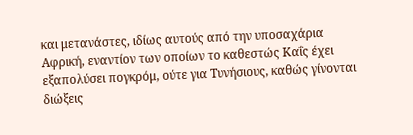και μετανάστες, ιδίως αυτούς από την υποσαχάρια Αφρική, εναντίον των οποίων το καθεστώς Καΐς έχει εξαπολύσει πογκρόμ, ούτε για Τυνήσιους, καθώς γίνονται διώξεις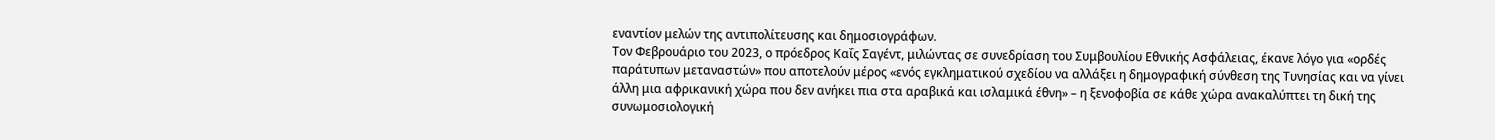εναντίον μελών της αντιπολίτευσης και δημοσιογράφων.
Τον Φεβρουάριο του 2023, ο πρόεδρος Καΐς Σαγέντ, μιλώντας σε συνεδρίαση του Συμβουλίου Εθνικής Ασφάλειας, έκανε λόγο για «ορδές παράτυπων μεταναστών» που αποτελούν μέρος «ενός εγκληματικού σχεδίου να αλλάξει η δημογραφική σύνθεση της Τυνησίας και να γίνει άλλη μια αφρικανική χώρα που δεν ανήκει πια στα αραβικά και ισλαμικά έθνη» – η ξενοφοβία σε κάθε χώρα ανακαλύπτει τη δική της συνωμοσιολογική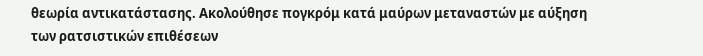θεωρία αντικατάστασης. Ακολούθησε πογκρόμ κατά μαύρων μεταναστών με αύξηση των ρατσιστικών επιθέσεων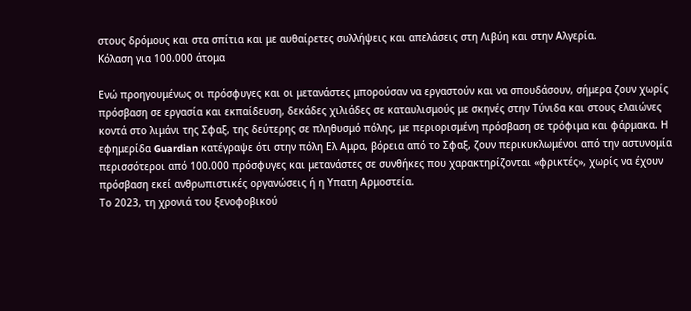στους δρόμους και στα σπίτια και με αυθαίρετες συλλήψεις και απελάσεις στη Λιβύη και στην Αλγερία.
Κόλαση για 100.000 άτομα

Ενώ προηγουμένως οι πρόσφυγες και οι μετανάστες μπορούσαν να εργαστούν και να σπουδάσουν, σήμερα ζουν χωρίς πρόσβαση σε εργασία και εκπαίδευση, δεκάδες χιλιάδες σε καταυλισμούς με σκηνές στην Τύνιδα και στους ελαιώνες κοντά στο λιμάνι της Σφαξ, της δεύτερης σε πληθυσμό πόλης, με περιορισμένη πρόσβαση σε τρόφιμα και φάρμακα. Η εφημερίδα Guardian κατέγραψε ότι στην πόλη Ελ Αμρα, βόρεια από το Σφαξ, ζουν περικυκλωμένοι από την αστυνομία περισσότεροι από 100.000 πρόσφυγες και μετανάστες σε συνθήκες που χαρακτηρίζονται «φρικτές», χωρίς να έχουν πρόσβαση εκεί ανθρωπιστικές οργανώσεις ή η Υπατη Αρμοστεία.
Το 2023, τη χρονιά του ξενοφοβικού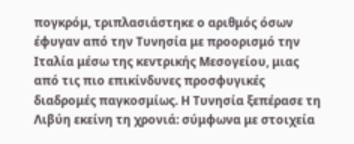πογκρόμ, τριπλασιάστηκε ο αριθμός όσων έφυγαν από την Τυνησία με προορισμό την Ιταλία μέσω της κεντρικής Μεσογείου, μιας από τις πιο επικίνδυνες προσφυγικές διαδρομές παγκοσμίως. Η Τυνησία ξεπέρασε τη Λιβύη εκείνη τη χρονιά: σύμφωνα με στοιχεία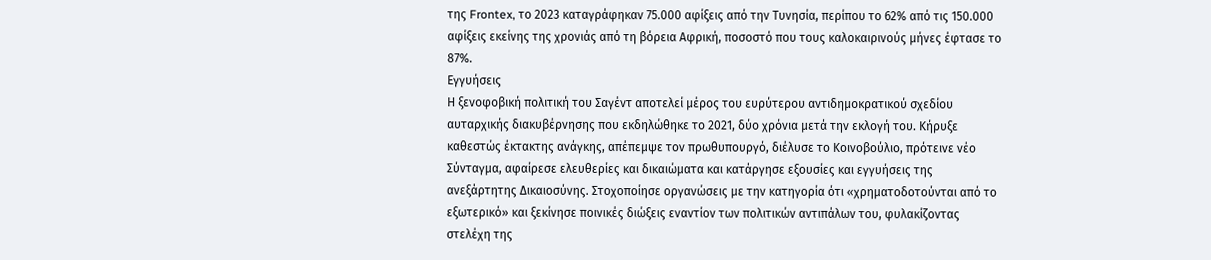της Frontex, το 2023 καταγράφηκαν 75.000 αφίξεις από την Τυνησία, περίπου το 62% από τις 150.000 αφίξεις εκείνης της χρονιάς από τη βόρεια Αφρική, ποσοστό που τους καλοκαιρινούς μήνες έφτασε το 87%.
Εγγυήσεις
Η ξενοφοβική πολιτική του Σαγέντ αποτελεί μέρος του ευρύτερου αντιδημοκρατικού σχεδίου αυταρχικής διακυβέρνησης που εκδηλώθηκε το 2021, δύο χρόνια μετά την εκλογή του. Κήρυξε καθεστώς έκτακτης ανάγκης, απέπεμψε τον πρωθυπουργό, διέλυσε το Κοινοβούλιο, πρότεινε νέο Σύνταγμα, αφαίρεσε ελευθερίες και δικαιώματα και κατάργησε εξουσίες και εγγυήσεις της ανεξάρτητης Δικαιοσύνης. Στοχοποίησε οργανώσεις με την κατηγορία ότι «χρηματοδοτούνται από το εξωτερικό» και ξεκίνησε ποινικές διώξεις εναντίον των πολιτικών αντιπάλων του, φυλακίζοντας στελέχη της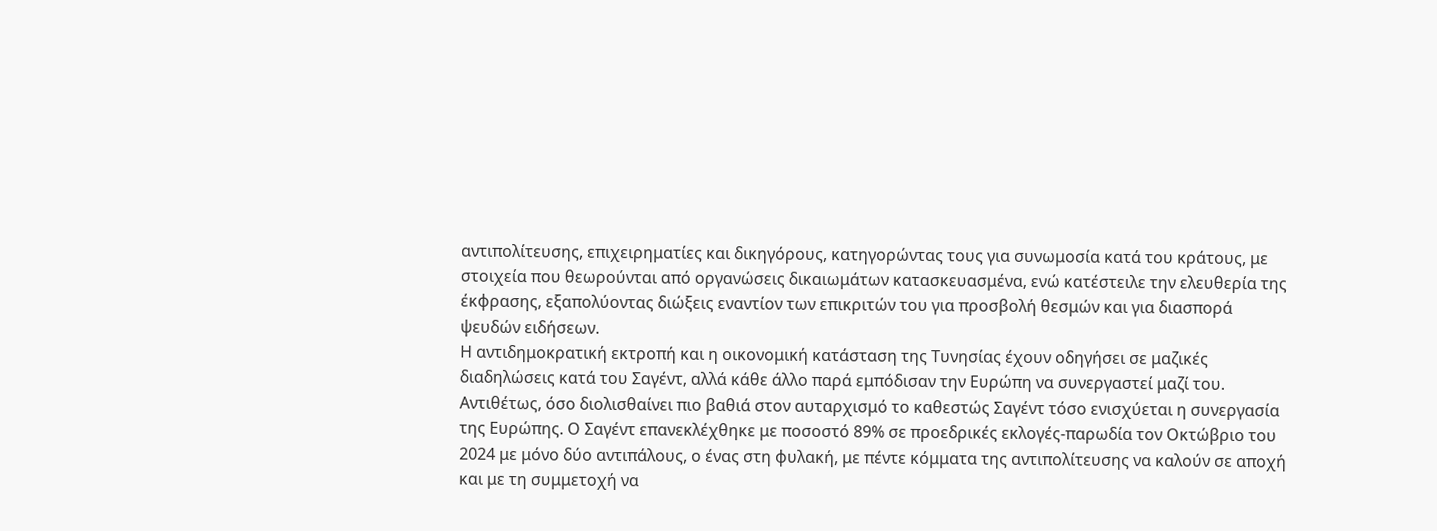αντιπολίτευσης, επιχειρηματίες και δικηγόρους, κατηγορώντας τους για συνωμοσία κατά του κράτους, με στοιχεία που θεωρούνται από οργανώσεις δικαιωμάτων κατασκευασμένα, ενώ κατέστειλε την ελευθερία της έκφρασης, εξαπολύοντας διώξεις εναντίον των επικριτών του για προσβολή θεσμών και για διασπορά ψευδών ειδήσεων.
Η αντιδημοκρατική εκτροπή και η οικονομική κατάσταση της Τυνησίας έχουν οδηγήσει σε μαζικές διαδηλώσεις κατά του Σαγέντ, αλλά κάθε άλλο παρά εμπόδισαν την Ευρώπη να συνεργαστεί μαζί του. Αντιθέτως, όσο διολισθαίνει πιο βαθιά στον αυταρχισμό το καθεστώς Σαγέντ τόσο ενισχύεται η συνεργασία της Ευρώπης. Ο Σαγέντ επανεκλέχθηκε με ποσοστό 89% σε προεδρικές εκλογές-παρωδία τον Οκτώβριο του 2024 με μόνο δύο αντιπάλους, ο ένας στη φυλακή, με πέντε κόμματα της αντιπολίτευσης να καλούν σε αποχή και με τη συμμετοχή να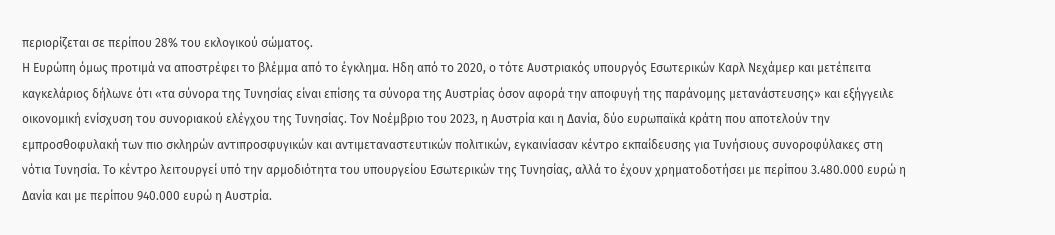περιορίζεται σε περίπου 28% του εκλογικού σώματος.
Η Ευρώπη όμως προτιμά να αποστρέφει το βλέμμα από το έγκλημα. Ηδη από το 2020, ο τότε Αυστριακός υπουργός Εσωτερικών Καρλ Νεχάμερ και μετέπειτα καγκελάριος δήλωνε ότι «τα σύνορα της Τυνησίας είναι επίσης τα σύνορα της Αυστρίας όσον αφορά την αποφυγή της παράνομης μετανάστευσης» και εξήγγειλε οικονομική ενίσχυση του συνοριακού ελέγχου της Τυνησίας. Τον Νοέμβριο του 2023, η Αυστρία και η Δανία, δύο ευρωπαϊκά κράτη που αποτελούν την εμπροσθοφυλακή των πιο σκληρών αντιπροσφυγικών και αντιμεταναστευτικών πολιτικών, εγκαινίασαν κέντρο εκπαίδευσης για Τυνήσιους συνοροφύλακες στη νότια Τυνησία. Το κέντρο λειτουργεί υπό την αρμοδιότητα του υπουργείου Εσωτερικών της Τυνησίας, αλλά το έχουν χρηματοδοτήσει με περίπου 3.480.000 ευρώ η Δανία και με περίπου 940.000 ευρώ η Αυστρία.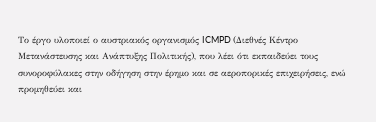Το έργο υλοποιεί ο αυστριακός οργανισμός ICMPD (Διεθνές Κέντρο Μετανάστευσης και Ανάπτυξης Πολιτικής), που λέει ότι εκπαιδεύει τους συνοροφύλακες στην οδήγηση στην έρημο και σε αεροπορικές επιχειρήσεις, ενώ προμηθεύει και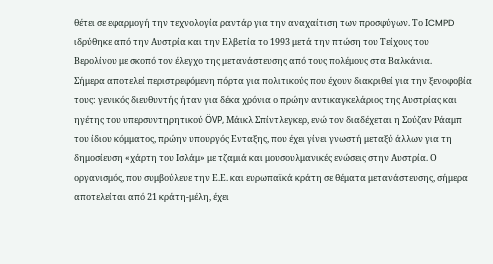θέτει σε εφαρμογή την τεχνολογία ραντάρ για την αναχαίτιση των προσφύγων. Το ΙCMPD ιδρύθηκε από την Αυστρία και την Ελβετία το 1993 μετά την πτώση του Τείχους του Βερολίνου με σκοπό τον έλεγχο της μετανάστευσης από τους πολέμους στα Βαλκάνια.
Σήμερα αποτελεί περιστρεφόμενη πόρτα για πολιτικούς που έχουν διακριθεί για την ξενοφοβία τους: γενικός διευθυντής ήταν για δέκα χρόνια ο πρώην αντικαγκελάριος της Αυστρίας και ηγέτης του υπερσυντηρητικού ÖVP, Μάικλ Σπίντλεγκερ, ενώ τον διαδέχεται η Σούζαν Ράαμπ του ίδιου κόμματος, πρώην υπουργός Ενταξης, που έχει γίνει γνωστή μεταξύ άλλων για τη δημοσίευση «χάρτη του Ισλάμ» με τζαμιά και μουσουλμανικές ενώσεις στην Αυστρία. Ο οργανισμός, που συμβούλευε την Ε.Ε. και ευρωπαϊκά κράτη σε θέματα μετανάστευσης, σήμερα αποτελείται από 21 κράτη-μέλη, έχει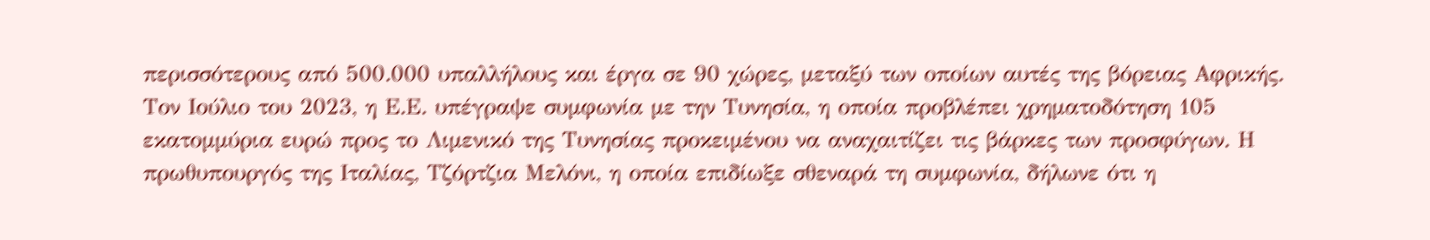περισσότερους από 500.000 υπαλλήλους και έργα σε 90 χώρες, μεταξύ των οποίων αυτές της βόρειας Αφρικής.
Τον Ιούλιο του 2023, η Ε.Ε. υπέγραψε συμφωνία με την Τυνησία, η οποία προβλέπει χρηματοδότηση 105 εκατομμύρια ευρώ προς το Λιμενικό της Τυνησίας προκειμένου να αναχαιτίζει τις βάρκες των προσφύγων. Η πρωθυπουργός της Ιταλίας, Τζόρτζια Μελόνι, η οποία επιδίωξε σθεναρά τη συμφωνία, δήλωνε ότι η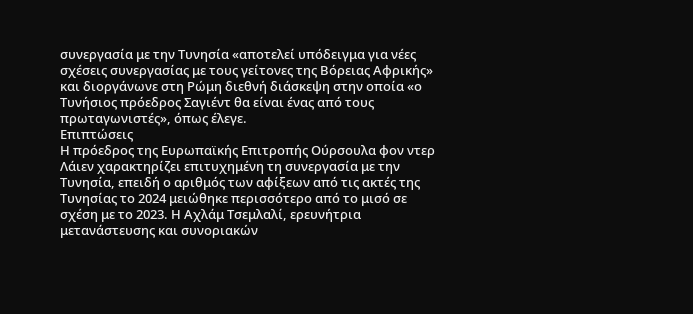συνεργασία με την Τυνησία «αποτελεί υπόδειγμα για νέες σχέσεις συνεργασίας με τους γείτονες της Βόρειας Αφρικής» και διοργάνωνε στη Ρώμη διεθνή διάσκεψη στην οποία «ο Τυνήσιος πρόεδρος Σαγιέντ θα είναι ένας από τους πρωταγωνιστές», όπως έλεγε.
Επιπτώσεις
Η πρόεδρος της Ευρωπαϊκής Επιτροπής Ούρσουλα φον ντερ Λάιεν χαρακτηρίζει επιτυχημένη τη συνεργασία με την Τυνησία, επειδή ο αριθμός των αφίξεων από τις ακτές της Τυνησίας το 2024 μειώθηκε περισσότερο από το μισό σε σχέση με το 2023. Η Αχλάμ Τσεμλαλί, ερευνήτρια μετανάστευσης και συνοριακών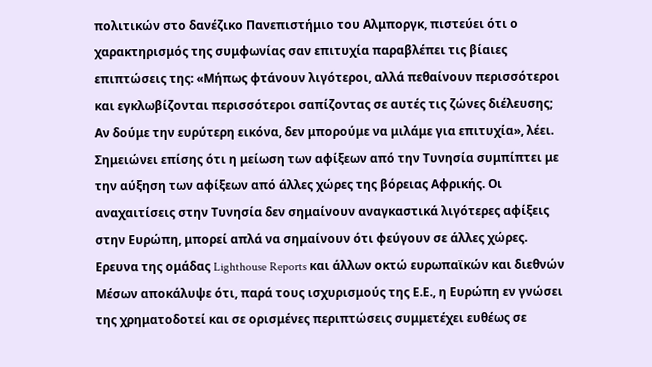πολιτικών στο δανέζικο Πανεπιστήμιο του Aλμποργκ, πιστεύει ότι ο χαρακτηρισμός της συμφωνίας σαν επιτυχία παραβλέπει τις βίαιες επιπτώσεις της: «Μήπως φτάνουν λιγότεροι, αλλά πεθαίνουν περισσότεροι και εγκλωβίζονται περισσότεροι σαπίζοντας σε αυτές τις ζώνες διέλευσης; Αν δούμε την ευρύτερη εικόνα, δεν μπορούμε να μιλάμε για επιτυχία», λέει. Σημειώνει επίσης ότι η μείωση των αφίξεων από την Τυνησία συμπίπτει με την αύξηση των αφίξεων από άλλες χώρες της βόρειας Αφρικής. Οι αναχαιτίσεις στην Τυνησία δεν σημαίνουν αναγκαστικά λιγότερες αφίξεις στην Ευρώπη, μπορεί απλά να σημαίνουν ότι φεύγουν σε άλλες χώρες.
Ερευνα της ομάδας Lighthouse Reports και άλλων οκτώ ευρωπαϊκών και διεθνών Μέσων αποκάλυψε ότι, παρά τους ισχυρισμούς της Ε.Ε., η Ευρώπη εν γνώσει της χρηματοδοτεί και σε ορισμένες περιπτώσεις συμμετέχει ευθέως σε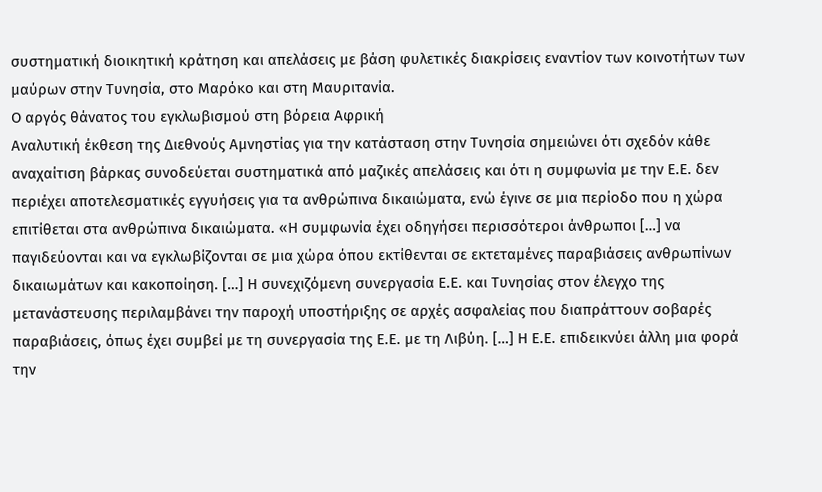συστηματική διοικητική κράτηση και απελάσεις με βάση φυλετικές διακρίσεις εναντίον των κοινοτήτων των μαύρων στην Τυνησία, στο Μαρόκο και στη Μαυριτανία.
Ο αργός θάνατος του εγκλωβισμού στη βόρεια Αφρική
Αναλυτική έκθεση της Διεθνούς Αμνηστίας για την κατάσταση στην Τυνησία σημειώνει ότι σχεδόν κάθε αναχαίτιση βάρκας συνοδεύεται συστηματικά από μαζικές απελάσεις και ότι η συμφωνία με την Ε.Ε. δεν περιέχει αποτελεσματικές εγγυήσεις για τα ανθρώπινα δικαιώματα, ενώ έγινε σε μια περίοδο που η χώρα επιτίθεται στα ανθρώπινα δικαιώματα. «Η συμφωνία έχει οδηγήσει περισσότεροι άνθρωποι […] να παγιδεύονται και να εγκλωβίζονται σε μια χώρα όπου εκτίθενται σε εκτεταμένες παραβιάσεις ανθρωπίνων δικαιωμάτων και κακοποίηση. […] Η συνεχιζόμενη συνεργασία Ε.Ε. και Τυνησίας στον έλεγχο της μετανάστευσης περιλαμβάνει την παροχή υποστήριξης σε αρχές ασφαλείας που διαπράττουν σοβαρές παραβιάσεις, όπως έχει συμβεί με τη συνεργασία της Ε.Ε. με τη Λιβύη. […] Η Ε.Ε. επιδεικνύει άλλη μια φορά την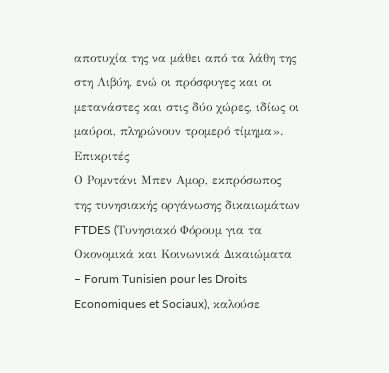αποτυχία της να μάθει από τα λάθη της στη Λιβύη, ενώ οι πρόσφυγες και οι μετανάστες και στις δύο χώρες, ιδίως οι μαύροι, πληρώνουν τρομερό τίμημα».
Επικριτές
Ο Ρομντάνι Μπεν Αμορ, εκπρόσωπος της τυνησιακής οργάνωσης δικαιωμάτων FTDES (Tυνησιακό Φόρουμ για τα Οκονομικά και Κοινωνικά Δικαιώματα – Forum Tunisien pour les Droits Economiques et Sociaux), καλούσε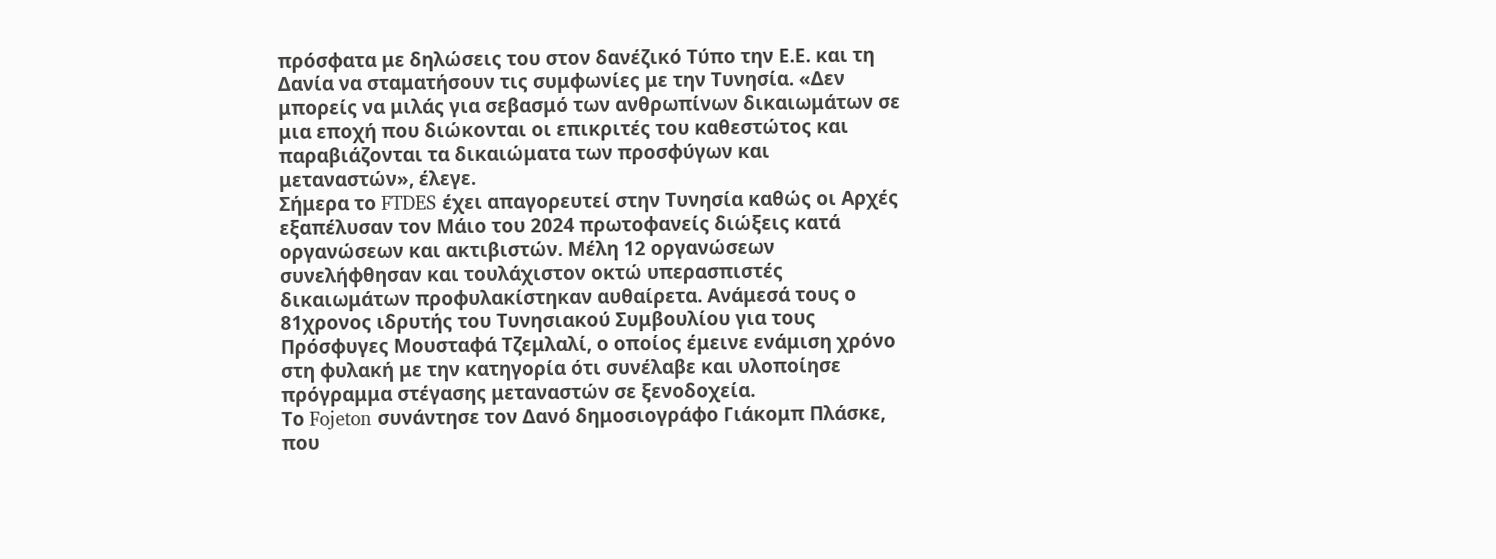πρόσφατα με δηλώσεις του στον δανέζικό Τύπο την Ε.Ε. και τη Δανία να σταματήσουν τις συμφωνίες με την Τυνησία. «Δεν μπορείς να μιλάς για σεβασμό των ανθρωπίνων δικαιωμάτων σε μια εποχή που διώκονται οι επικριτές του καθεστώτος και παραβιάζονται τα δικαιώματα των προσφύγων και μεταναστών», έλεγε.
Σήμερα το FTDES έχει απαγορευτεί στην Τυνησία καθώς οι Αρχές εξαπέλυσαν τον Μάιο του 2024 πρωτοφανείς διώξεις κατά οργανώσεων και ακτιβιστών. Μέλη 12 οργανώσεων συνελήφθησαν και τουλάχιστον οκτώ υπερασπιστές δικαιωμάτων προφυλακίστηκαν αυθαίρετα. Ανάμεσά τους ο 81χρονος ιδρυτής του Τυνησιακού Συμβουλίου για τους Πρόσφυγες Μουσταφά Τζεμλαλί, ο οποίος έμεινε ενάμιση χρόνο στη φυλακή με την κατηγορία ότι συνέλαβε και υλοποίησε πρόγραμμα στέγασης μεταναστών σε ξενοδοχεία.
Το Fojeton συνάντησε τον Δανό δημοσιογράφο Γιάκομπ Πλάσκε, που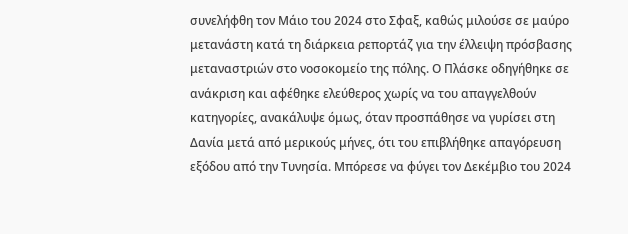συνελήφθη τον Μάιο του 2024 στο Σφαξ, καθώς μιλούσε σε μαύρο μετανάστη κατά τη διάρκεια ρεπορτάζ για την έλλειψη πρόσβασης μεταναστριών στο νοσοκομείο της πόλης. Ο Πλάσκε οδηγήθηκε σε ανάκριση και αφέθηκε ελεύθερος χωρίς να του απαγγελθούν κατηγορίες, ανακάλυψε όμως, όταν προσπάθησε να γυρίσει στη Δανία μετά από μερικούς μήνες, ότι του επιβλήθηκε απαγόρευση εξόδου από την Τυνησία. Μπόρεσε να φύγει τον Δεκέμβιο του 2024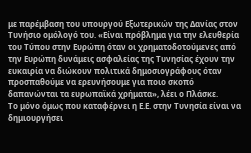με παρέμβαση του υπουργού Εξωτερικών της Δανίας στον Τυνήσιο ομόλογό του. «Είναι πρόβλημα για την ελευθερία του Τύπου στην Ευρώπη όταν οι χρηματοδοτούμενες από την Ευρώπη δυνάμεις ασφαλείας της Τυνησίας έχουν την ευκαιρία να διώκουν πολιτικά δημοσιογράφους όταν προσπαθούμε να ερευνήσουμε για ποιο σκοπό δαπανώνται τα ευρωπαϊκά χρήματα», λέει ο Πλάσκε.
Το μόνο όμως που καταφέρνει η Ε.Ε. στην Τυνησία είναι να δημιουργήσει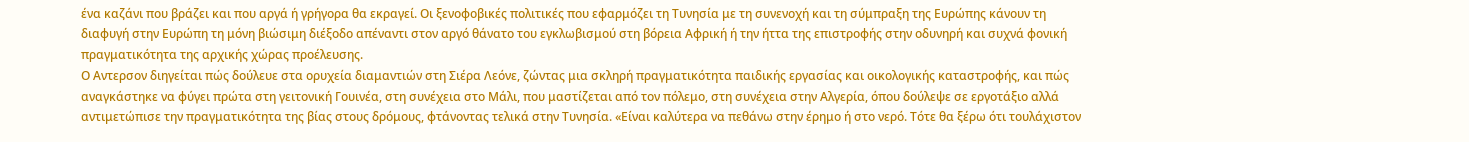ένα καζάνι που βράζει και που αργά ή γρήγορα θα εκραγεί. Οι ξενοφοβικές πολιτικές που εφαρμόζει τη Τυνησία με τη συνενοχή και τη σύμπραξη της Ευρώπης κάνουν τη διαφυγή στην Ευρώπη τη μόνη βιώσιμη διέξοδο απέναντι στον αργό θάνατο του εγκλωβισμού στη βόρεια Αφρική ή την ήττα της επιστροφής στην οδυνηρή και συχνά φονική πραγματικότητα της αρχικής χώρας προέλευσης.
Ο Αντερσον διηγείται πώς δούλευε στα ορυχεία διαμαντιών στη Σιέρα Λεόνε, ζώντας μια σκληρή πραγματικότητα παιδικής εργασίας και οικολογικής καταστροφής, και πώς αναγκάστηκε να φύγει πρώτα στη γειτονική Γουινέα, στη συνέχεια στο Μάλι, που μαστίζεται από τον πόλεμο, στη συνέχεια στην Αλγερία, όπου δούλεψε σε εργοτάξιο αλλά αντιμετώπισε την πραγματικότητα της βίας στους δρόμους, φτάνοντας τελικά στην Τυνησία. «Είναι καλύτερα να πεθάνω στην έρημο ή στο νερό. Τότε θα ξέρω ότι τουλάχιστον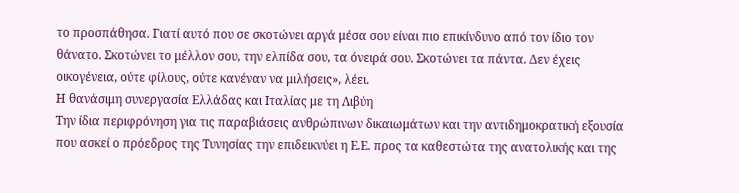το προσπάθησα. Γιατί αυτό που σε σκοτώνει αργά μέσα σου είναι πιο επικίνδυνο από τον ίδιο τον θάνατο. Σκοτώνει το μέλλον σου, την ελπίδα σου, τα όνειρά σου. Σκοτώνει τα πάντα. Δεν έχεις οικογένεια, ούτε φίλους, ούτε κανέναν να μιλήσεις», λέει.
Η θανάσιμη συνεργασία Ελλάδας και Ιταλίας με τη Λιβύη
Την ίδια περιφρόνηση για τις παραβιάσεις ανθρώπινων δικαιωμάτων και την αντιδημοκρατική εξουσία που ασκεί ο πρόεδρος της Τυνησίας την επιδεικνύει η Ε.Ε. προς τα καθεστώτα της ανατολικής και της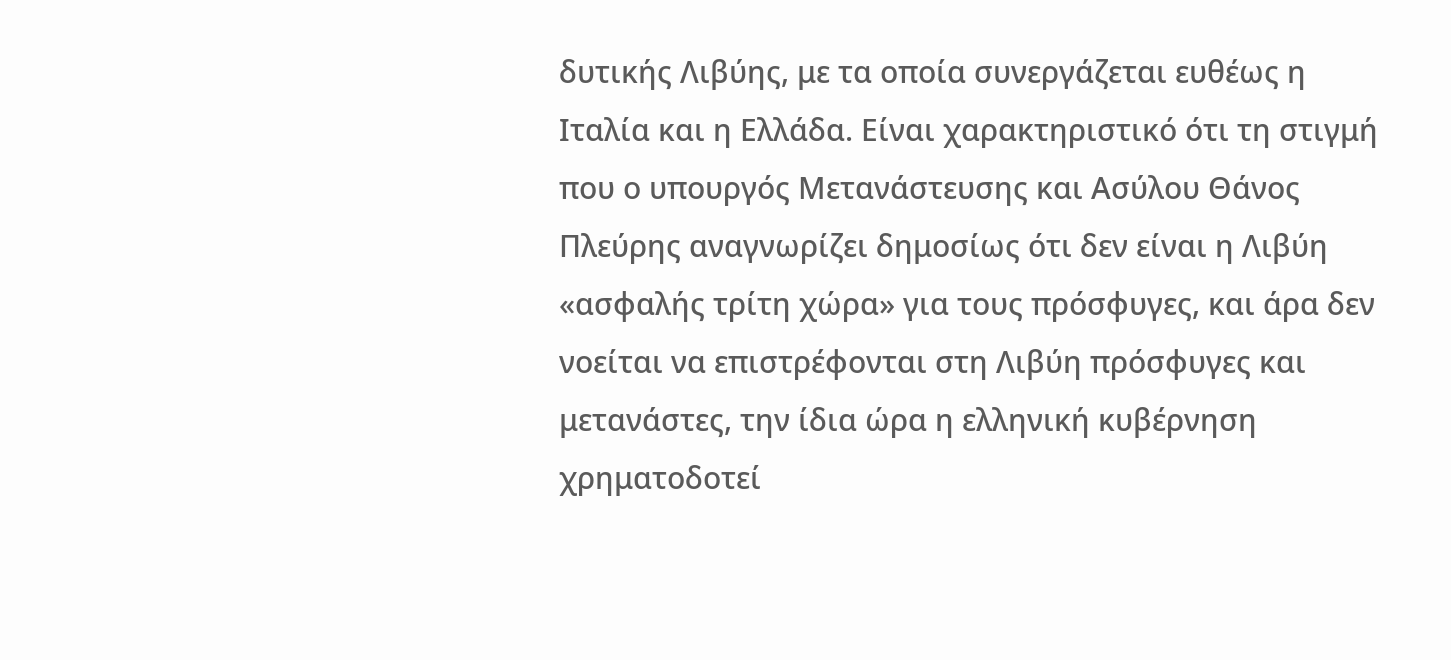δυτικής Λιβύης, με τα οποία συνεργάζεται ευθέως η Ιταλία και η Ελλάδα. Είναι χαρακτηριστικό ότι τη στιγμή που ο υπουργός Μετανάστευσης και Ασύλου Θάνος Πλεύρης αναγνωρίζει δημοσίως ότι δεν είναι η Λιβύη «ασφαλής τρίτη χώρα» για τους πρόσφυγες, και άρα δεν νοείται να επιστρέφονται στη Λιβύη πρόσφυγες και μετανάστες, την ίδια ώρα η ελληνική κυβέρνηση χρηματοδοτεί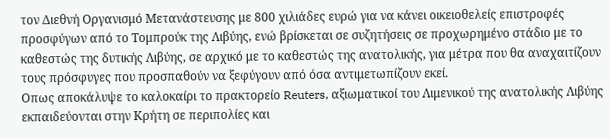τον Διεθνή Οργανισμό Μετανάστευσης με 800 χιλιάδες ευρώ για να κάνει οικειοθελείς επιστροφές προσφύγων από το Τομπρούκ της Λιβύης, ενώ βρίσκεται σε συζητήσεις σε προχωρημένο στάδιο με το καθεστώς της δυτικής Λιβύης, σε αρχικό με το καθεστώς της ανατολικής, για μέτρα που θα αναχαιτίζουν τους πρόσφυγες που προσπαθούν να ξεφύγουν από όσα αντιμετωπίζουν εκεί.
Οπως αποκάλυψε το καλοκαίρι το πρακτορείο Reuters, αξιωματικοί του Λιμενικού της ανατολικής Λιβύης εκπαιδεύονται στην Κρήτη σε περιπολίες και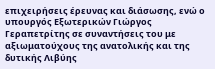επιχειρήσεις έρευνας και διάσωσης, ενώ ο υπουργός Εξωτερικών Γιώργος Γεραπετρίτης σε συναντήσεις του με αξιωματούχους της ανατολικής και της δυτικής Λιβύης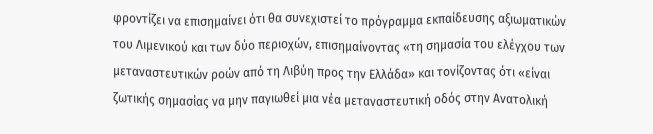φροντίζει να επισημαίνει ότι θα συνεχιστεί το πρόγραμμα εκπαίδευσης αξιωματικών του Λιμενικού και των δύο περιοχών, επισημαίνοντας «τη σημασία του ελέγχου των μεταναστευτικών ροών από τη Λιβύη προς την Ελλάδα» και τονίζοντας ότι «είναι ζωτικής σημασίας να μην παγιωθεί μια νέα μεταναστευτική οδός στην Ανατολική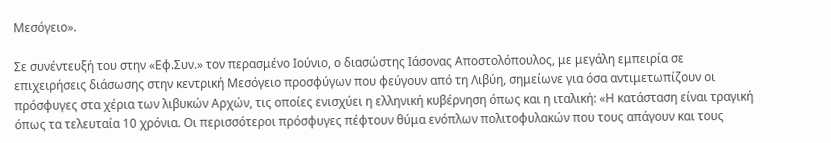Μεσόγειο».

Σε συνέντευξή του στην «Εφ.Συν.» τον περασμένο Ιούνιο, ο διασώστης Ιάσονας Αποστολόπουλος, με μεγάλη εμπειρία σε επιχειρήσεις διάσωσης στην κεντρική Μεσόγειο προσφύγων που φεύγουν από τη Λιβύη, σημείωνε για όσα αντιμετωπίζουν οι πρόσφυγες στα χέρια των λιβυκών Αρχών, τις οποίες ενισχύει η ελληνική κυβέρνηση όπως και η ιταλική: «Η κατάσταση είναι τραγική όπως τα τελευταία 10 χρόνια. Οι περισσότεροι πρόσφυγες πέφτουν θύμα ενόπλων πολιτοφυλακών που τους απάγουν και τους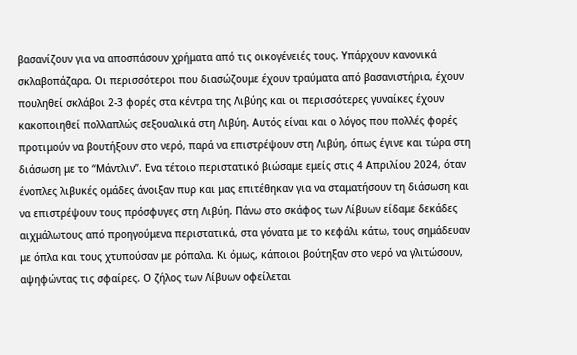βασανίζουν για να αποσπάσουν χρήματα από τις οικογένειές τους. Υπάρχουν κανονικά σκλαβοπάζαρα. Οι περισσότεροι που διασώζουμε έχουν τραύματα από βασανιστήρια, έχουν πουληθεί σκλάβοι 2-3 φορές στα κέντρα της Λιβύης και οι περισσότερες γυναίκες έχουν κακοποιηθεί πολλαπλώς σεξουαλικά στη Λιβύη. Αυτός είναι και ο λόγος που πολλές φορές προτιμούν να βουτήξουν στο νερό, παρά να επιστρέψουν στη Λιβύη, όπως έγινε και τώρα στη διάσωση με το “Μάντλιν”. Ενα τέτοιο περιστατικό βιώσαμε εμείς στις 4 Απριλίου 2024, όταν ένοπλες λιβυκές ομάδες άνοιξαν πυρ και μας επιτέθηκαν για να σταματήσουν τη διάσωση και να επιστρέψουν τους πρόσφυγες στη Λιβύη. Πάνω στο σκάφος των Λίβυων είδαμε δεκάδες αιχμάλωτους από προηγούμενα περιστατικά, στα γόνατα με το κεφάλι κάτω, τους σημάδευαν με όπλα και τους χτυπούσαν με ρόπαλα. Κι όμως, κάποιοι βούτηξαν στο νερό να γλιτώσουν, αψηφώντας τις σφαίρες. Ο ζήλος των Λίβυων οφείλεται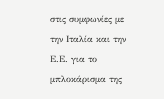στις συμφωνίες με την Ιταλία και την Ε.Ε. για το μπλοκάρισμα της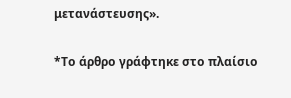μετανάστευσης».

*Το άρθρο γράφτηκε στο πλαίσιο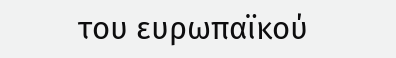του ευρωπαϊκού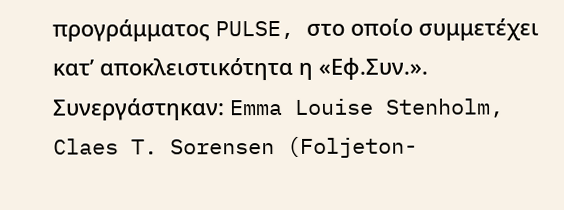προγράμματος PULSE, στο οποίο συμμετέχει κατ’ αποκλειστικότητα η «Εφ.Συν.». Συνεργάστηκαν: Emma Louise Stenholm, Claes T. Sorensen (Foljeton-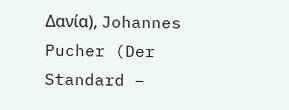Δανία), Johannes Pucher (Der Standard –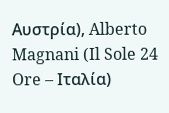Aυστρία), Alberto Magnani (Il Sole 24 Ore – Ιταλία)